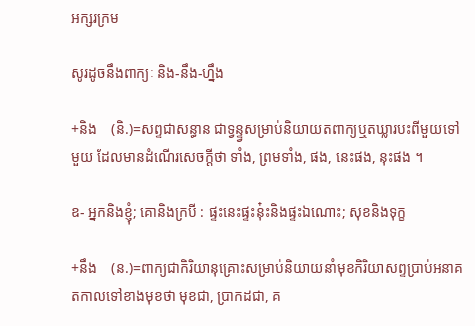អក្សរក្រម

សូរដូចនឹងពាក្យៈ និង-នឹង-ហ្នឹង

+និង    (និ.)=សព្ទជាសន្ធាន ជាទ្វន្ទ្វសម្រាប់និយាយតពាក្យឬតឃ្លារបះពីមួយទៅមួយ ដែលមានដំណើរសេចក្ដីថា ទាំង, ព្រមទាំង, ផង, នេះផង, នុះផង ។

ឧ- អ្នកនិងខ្ញុំ; គោនិងក្របី : ផ្ទះនេះផ្ទះនុ៎ះនិងផ្ទះឯណោះ; សុខនិងទុក្ខ

+នឹង    (ន.)=ពាក្យជាកិរិយានុគ្រោះសម្រាប់និយាយនាំមុខកិរិយាសព្ទប្រាប់អនាគតកាលទៅខាងមុខថា មុខជា, ប្រាកដជា, គ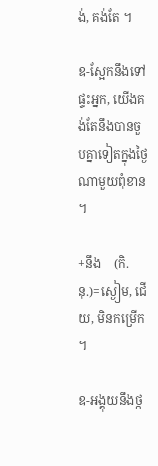ង់, គង់តែ ។

ឧ-ស្អែកនឹងទៅផ្ទះអ្នក, យើងគង់តែនឹងបានចួបគ្នាទៀតក្នុងថ្ងៃណាមួយពុំខាន ។

+នឹង    (កិ.នុ.)=ស្ងៀម, ជើយ, មិនកម្រើក ។

ឧ-អង្គុយនឹងថ្ក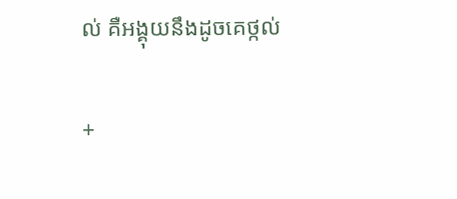ល់ គឺអង្គុយនឹងដូចគេថ្កល់

+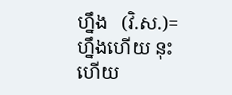ហ្នឹង   (វិ.ស.)=ហ្នឹងហើយ នុះហើយ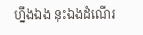ហ្នឹងឯង នុះឯងដំណើរ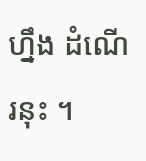ហ្នឹង ដំណើរនុះ ។